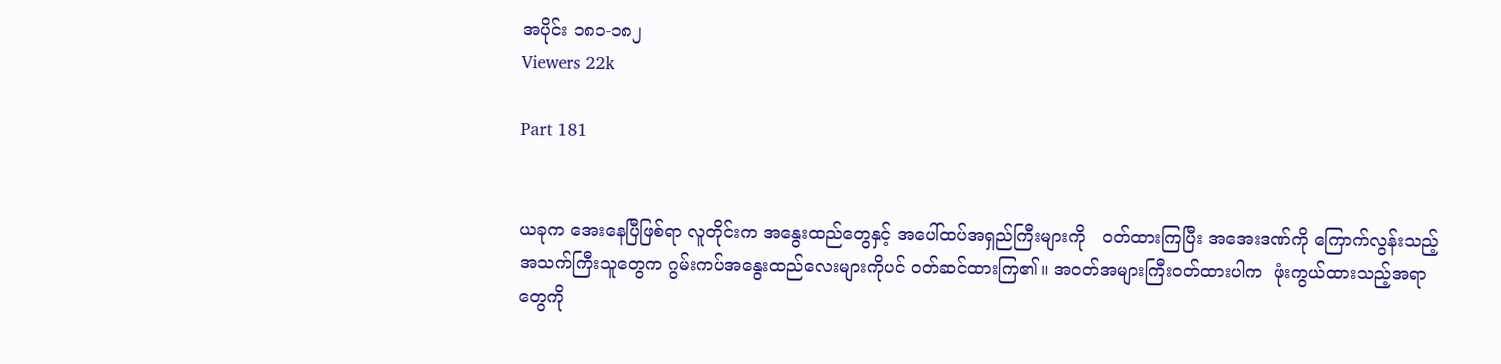အပိုင်း ၁၈၁-၁၈၂
Viewers 22k

Part 181


ယခုက အေးနေပြီဖြစ်ရာ လူတိုင်းက အနွေးထည်တွေနှင့် အပေါ်ထပ်အရှည်ကြီးများကို   ဝတ်ထားကြပြီး အအေးဒဏ်ကို ကြောက်လွန်းသည့် အသက်ကြီးသူတွေက ဂွမ်းကပ်အနွေးထည်လေးများကိုပင် ဝတ်ဆင်ထားကြ၏။ အဝတ်အများကြီးဝတ်ထားပါက  ဖုံးကွယ်ထားသည့်အရာတွေကို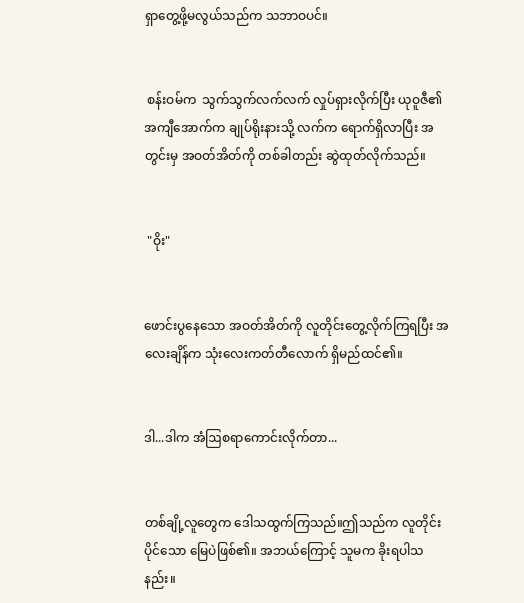ရှာတွေ့ဖို့မလွယ်သည်က သဘာဝပင်။


 စန်းဝမ်က  သွက်သွက်လက်လက် လှုပ်ရှားလိုက်ပြီး ယုဝူဇီ၏ အကျီအောက်က ချုပ်ရိုးနားသို့ လက်က ရောက်ရှိလာပြီး အတွင်းမှ အဝတ်အိတ်ကို တစ်ခါတည်း ဆွဲထုတ်လိုက်သည်။


 "ဝိုး"


ဖောင်းပွနေသော အဝတ်အိတ်ကို လူတိုင်းတွေ့လိုက်ကြရပြီး အလေးချိန်က သုံးလေးကတ်တီလောက် ရှိမည်ထင်၏။


ဒါ...ဒါက အံဩစရာကောင်းလိုက်တာ...


တစ်ချို့လူတွေက ဒေါသထွက်ကြသည်။ဤသည်က လူတိုင်းပိုင်သော မြေပဲဖြစ်၏။ အဘယ်ကြောင့် သူမက ခိုးရပါသနည်း။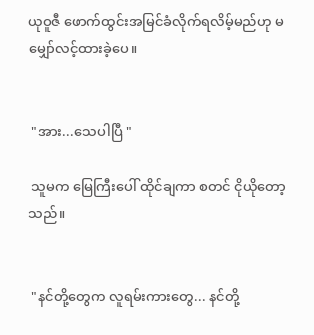ယုဝူဇီ ဖောက်ထွင်းအမြင်ခံလိုက်ရလိမ့်မည်ဟု မမျှော်လင့်ထားခဲ့ပေ။


 "အား...သေပါပြီ "

 သူမက မြေကြီးပေါ် ထိုင်ချကာ စတင် ငိုယိုတော့သည်။


 "နင်တို့တွေက လူရမ်းကားတွေ... နင်တို့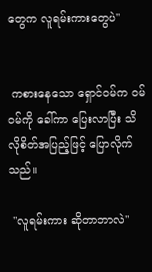တွေက လူရမ်းကားတွေပဲ"


 ကစားနေသော ရှောင်ဝမ်က ဝမ်ဝမ်ကို ခေါ်ကာ ပြေးလာပြီး သိလိုစိတ်အပြည့်ဖြင့် ပြောလိုက်သည်။

 "လူရမ်းကား ဆိုတာဘာလဲ"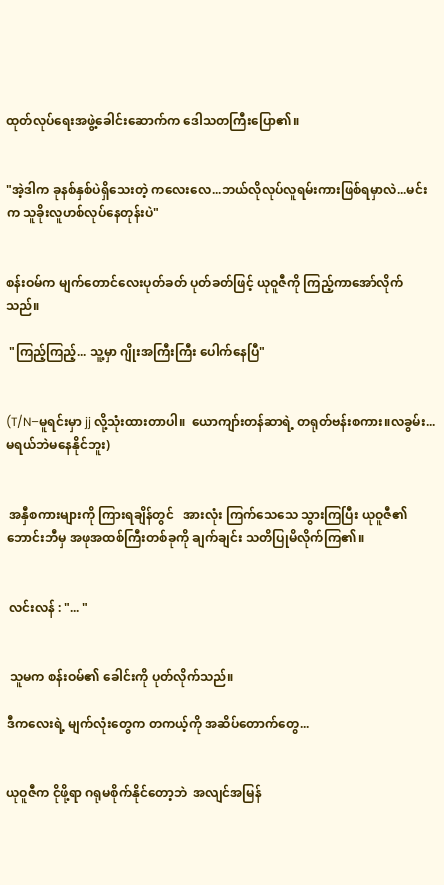ထုတ်လုပ်ရေးအဖွဲ့ခေါင်းဆောက်က ဒေါသတကြီးပြော၏။


"အဲ့ဒါက ခုနစ်နှစ်ပဲရှိသေးတဲ့ ကလေးလေ...ဘယ်လိုလုပ်လူရမ်းကားဖြစ်ရမှာလဲ...မင်းက သူခိုးလူဟစ်လုပ်နေတုန်းပဲ"


စန်းဝမ်က မျက်တောင်လေးပုတ်ခတ် ပုတ်ခတ်ဖြင့် ယုဝူဇီကို ကြည့်ကာအော်လိုက်သည်။

 "ကြည့်ကြည့်... သူ့မှာ ဂျိုးအကြီးကြီး ပေါက်နေပြီ"


(T/N–မူရင်းမှာ jj လို့သုံးထားတာပါ။  ယောကျာ်းတန်ဆာရဲ့ တရုတ်ဗန်းစကား။လခွမ်း...မရယ်ဘဲမနေနိုင်ဘူး)


 အနှီစကားများကို ကြားရချိန်တွင်   အားလုံး ကြက်သေသေ သွားကြပြီး ယုဝူဇီ၏ဘောင်းဘီမှ အဖုအထစ်ကြီးတစ်ခုကို ချက်ချင်း သတိပြုမိလိုက်ကြ၏။


 လင်းလန် : "... "


 သူမက စန်းဝမ်၏ ခေါင်းကို ပုတ်လိုက်သည်။

ဒီကလေးရဲ့ မျက်လုံးတွေက တကယ့်ကို အဆိပ်တောက်တွေ...


ယုဝူဇီက ငိုဖို့ရာ ဂရုမစိုက်နိုင်တော့ဘဲ  အလျင်အမြန်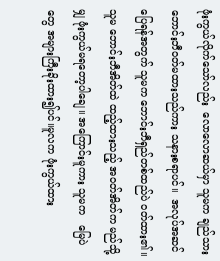ဖုံးကွယ်လိုက်သော်လည်း  လောလောဆယ်မှာ သူမက ချည်သားဘောင်းဘီဝတ်မထားသည်ကား သနားစရာပင်။  အလုပ်အဆင်ပြေရန်အတွက် သူမက ဘောင်းဘီရှည်တစ်ထည်ပဲ ၀တ်ထား၏။ သူမ ဘောင်းဘီအိတ်ထဲ ထည့်ထားသည့် အဝတ်အိတ်က မည်သို့မျှ ဖုံးကွယ်မရတော့ပါချေ။ အကြောင်းမူကား သူမက   မြေပဲတွေ အများကြီးခိုးထား၍ပင်။မူလက ဖုံးကွယ်ထား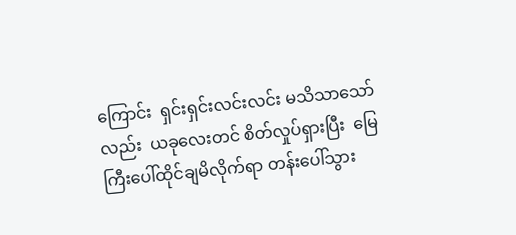ကြောင်း  ရှင်းရှင်းလင်းလင်း မသိသာသော်လည်း  ယခုလေးတင် စိတ်လှုပ်ရှားပြီး  မြေကြီးပေါ်ထိုင်ချမိလိုက်ရာ တန်းပေါ်သွား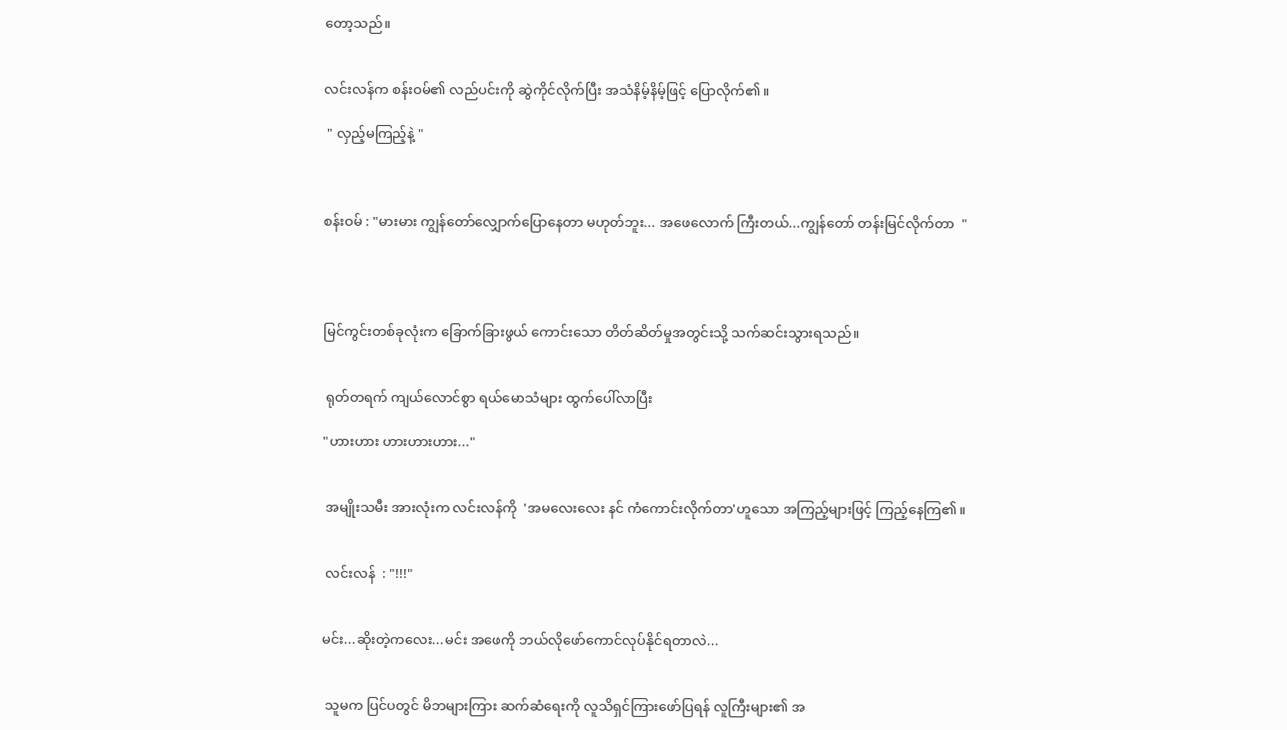တော့သည်။


လင်းလန်က စန်းဝမ်၏ လည်ပင်းကို ဆွဲကိုင်လိုက်ပြီး အသံနိမ့်နိမ့်ဖြင့် ပြောလိုက်၏။

 " လှည့်မကြည့်နဲ့ "



စန်းဝမ် : "မားမား ကျွန်တော်လျှောက်ပြောနေတာ မဟုတ်ဘူး... အဖေလောက် ကြီးတယ်...ကျွန်တော် တန်းမြင်လိုက်တာ  "




မြင်ကွင်းတစ်ခုလုံးက ခြောက်ခြားဖွယ် ကောင်းသော တိတ်ဆိတ်မှုအတွင်းသို့ သက်ဆင်းသွားရသည်။


 ရုတ်တရက် ကျယ်လောင်စွာ ရယ်မောသံများ ထွက်ပေါ်လာပြီး

"ဟားဟား ဟားဟားဟား..."


 အမျိုးသမီး အားလုံးက လင်းလန်ကို  'အမလေးလေး နင် ကံကောင်းလိုက်တာ'ဟူသော အကြည့်များဖြင့် ကြည့်နေကြ၏။


 လင်းလန်  : "!!!"


မင်း...ဆိုးတဲ့ကလေး...မင်း အဖေကို ဘယ်လိုဖော်ကောင်လုပ်နိုင်ရတာလဲ...


 သူမက ပြင်ပတွင် မိဘများကြား ဆက်ဆံရေးကို လူသိရှင်ကြားဖော်ပြရန် လူကြီးများ၏ အ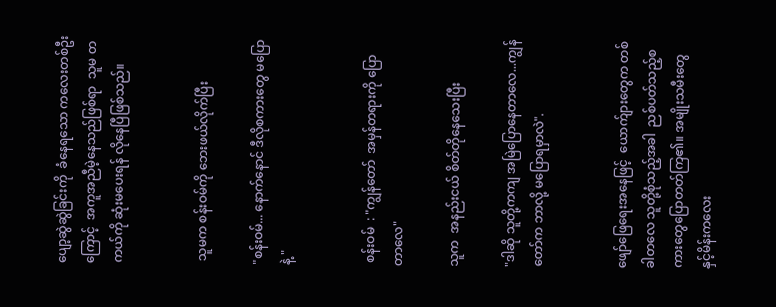ပျော့ဆွဲဆွဲခြင်းကို  ခံနေရသော ကလေးတစ်ဦးကြောင့်  အကူအညီမဲ့နေသည်ဖြစ်ရာ  သူမ တကယ်ကို ဆုံးမပေးရန် လိုနေပြီဖြစ်သည်။


 သူမက စန်းဝမ်ကို ဘေးဖယ်လိုက်ပြီး

"စန်းဝမ်... နောက်နောင် ဒီလိုစကားတွေ မပြောနဲ့ "


 စန်းဝမ်  : "ကျွန်တော်  အမှန်တရားကို ပြောတာလေ"

သူက  အနည်းငယ် စိတ်တိုနေသေးပြီး

"ဒါဆို သူတို့ကကျ အမြဲပြောနေတာလေ...ကျွန်တော်က ဘာလို့ မပြောရမှာလဲ".


ဖျော်ဖြေရေးအနေဖြင့်  ယောက်ျားတွေက တစ်ခါတလေ သူတို့စုံသည့်အခါ  ညစ်ပတ်သည့်စကားတွေပြောတတ်ကြ၏။ အမျိုးသမီးတွေနှင့်မိန်းကလေး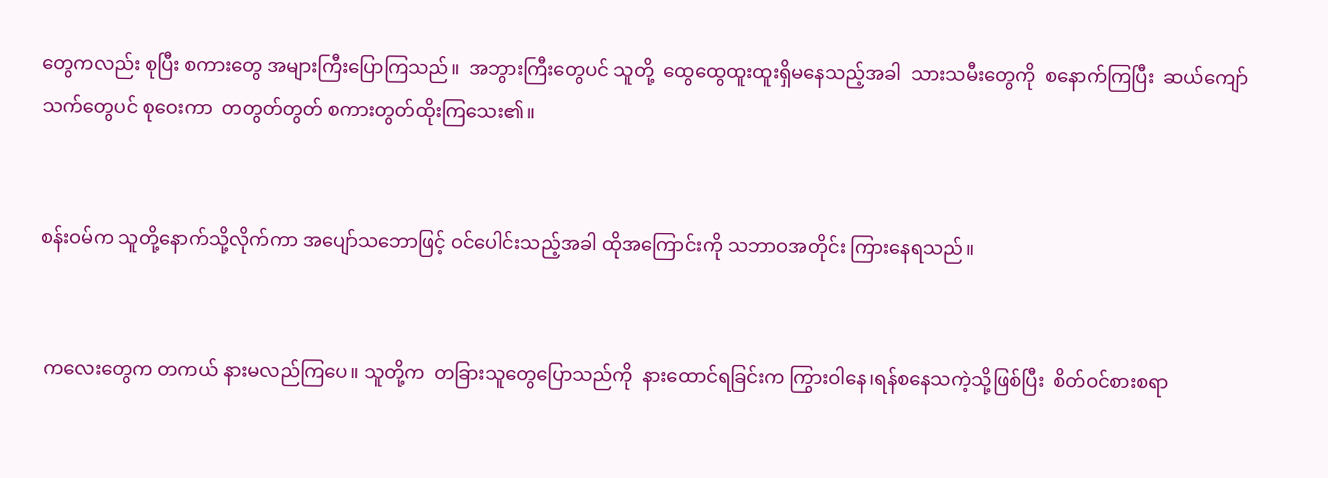တွေကလည်း စုပြီး စကားတွေ အများကြီးပြောကြသည်။  အဘွားကြီးတွေပင် သူတို့  ထွေထွေထူးထူးရှိမနေသည့်အခါ  သားသမီးတွေကို  စနောက်ကြပြီး  ဆယ်ကျော်သက်တွေပင် စုဝေးကာ  တတွတ်တွတ် စကားတွတ်ထိုးကြသေး၏။


စန်းဝမ်က သူတို့နောက်သို့လိုက်ကာ အပျော်သဘောဖြင့် ဝင်ပေါင်းသည့်အခါ ထိုအကြောင်းကို သဘာဝအတိုင်း ကြားနေရသည်။


 ကလေးတွေက တကယ် နားမလည်ကြပေ။ သူတို့က  တခြားသူတွေပြောသည်ကို  နားထောင်ရခြင်းက ကြွားဝါနေ၊ရန်စနေသကဲ့သို့ဖြစ်ပြီး  စိတ်ဝင်စားစရာ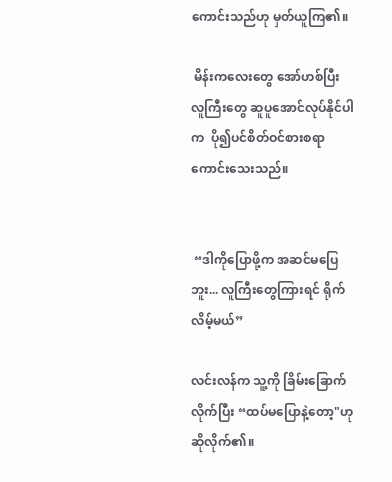ကောင်းသည်ဟု မှတ်ယူကြ၏။

 မိန်းကလေးတွေ အော်ဟစ်ပြီး  လူကြီးတွေ ဆူပူအောင်လုပ်နိုင်ပါက  ပို၍ပင်စိတ်ဝင်စားစရာကောင်းသေးသည်။


 “ဒါကိုပြောဖို့က အဆင်မပြေဘူး... လူကြီးတွေကြားရင် ရိုက်လိမ့်မယ်”

လင်းလန်က သူ့ကို ခြိမ်းခြောက်လိုက်ပြီး “ထပ်မပြောနဲ့တော့"ဟုဆိုလိုက်၏။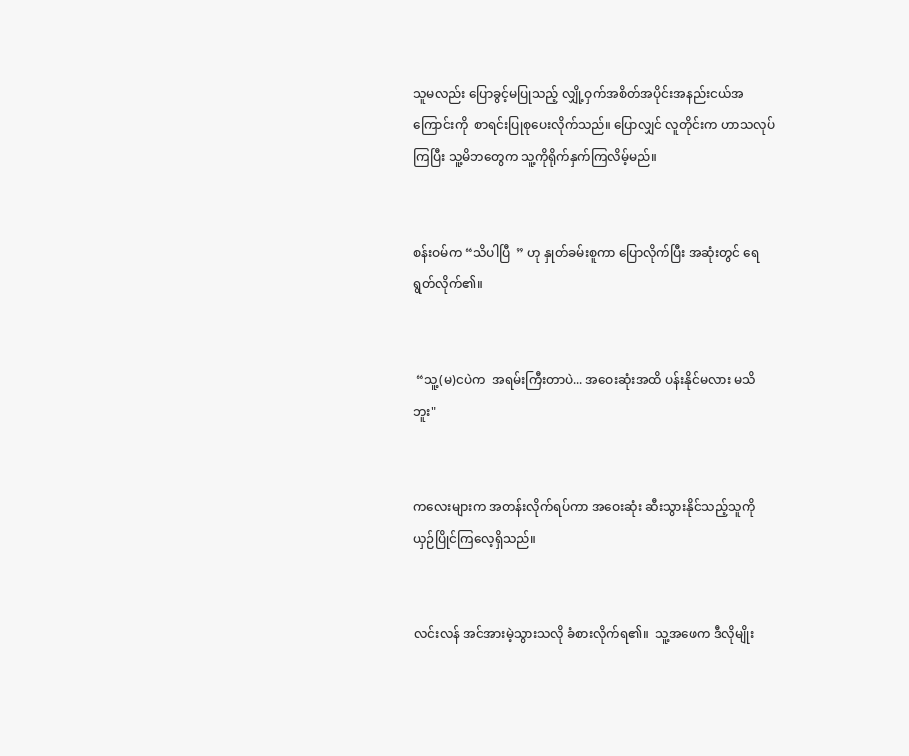သူမလည်း ပြောခွင့်မပြုသည့် လျှို့ဝှက်အစိတ်အပိုင်းအနည်းငယ်အကြောင်းကို  စာရင်းပြုစုပေးလိုက်သည်။ ပြောလျှင် လူတိုင်းက ဟာသလုပ်ကြပြီး သူ့မိဘတွေက သူ့ကိုရိုက်နှက်ကြလိမ့်မည်။


စန်းဝမ်က “သိပါပြီ  ” ဟု နှုတ်ခမ်းစူကာ ပြောလိုက်ပြီး အဆုံးတွင် ရေရွတ်လိုက်၏။


 “သူ့(မ)ငပဲက  အရမ်းကြီးတာပဲ... အဝေးဆုံးအထိ ပန်းနိုင်မလား မသိဘူး"


ကလေးများက အတန်းလိုက်ရပ်ကာ အဝေးဆုံး ဆီးသွားနိုင်သည့်သူကို ယှဉ်ပြိုင်ကြလေ့ရှိသည်။


လင်းလန် အင်အားမဲ့သွားသလို ခံစားလိုက်ရ၏။  သူ့အဖေက ဒီလိုမျိုး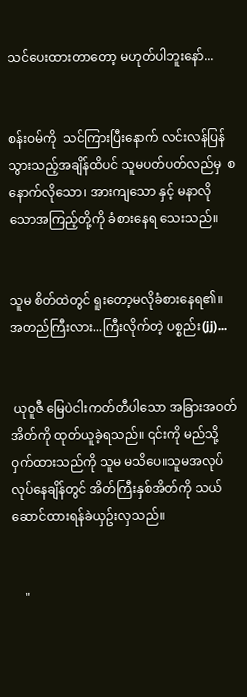သင်ပေးထားတာတော့ မဟုတ်ပါဘူးနော်...


စန်းဝမ်ကို  သင်ကြားပြီးနောက် လင်းလန်ပြန်သွားသည့်အချိန်ထိပင် သူမပတ်ပတ်လည်မှ  စနောက်လိုသော၊ အားကျသော နှင့် မနာလိုသောအကြည့်တို့ကို ခံစားနေရ သေးသည်။


သူမ စိတ်ထဲတွင် ရူးတော့မလိုခံစားနေရ၏။ အတည်ကြီးလား...ကြီးလိုက်တဲ့ ပစ္စည်း(jj)...


 ယုဝူဇီ မြေပဲငါးကတ်တီပါသော အခြားအဝတ်အိတ်ကို ထုတ်ယူခဲ့ရသည်။ ၎င်းကို မည်သို့ဝှက်ထားသည်ကို သူမ မသိပေ။သူမအလုပ်လုပ်နေချိန်တွင် အိတ်ကြီးနှစ်အိတ်ကို သယ်ဆောင်ထားရန်ခဲယှဥ်းလှသည်။


    "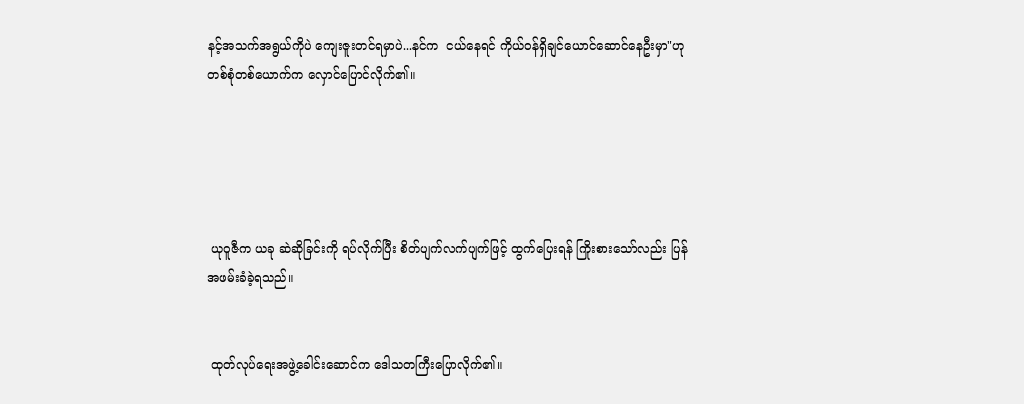နင့်အသက်အရွယ်ကိုပဲ ကျေးဇူးတင်ရမှာပဲ...နင်က  ငယ်နေရင် ကိုယ်ဝန်ရှိချင်ယောင်ဆောင်နေဦးမှာ"ဟု တစ်စုံတစ်ယောက်က လှောင်ပြောင်လိုက်၏။





 ယုဝူဇီက ယခု ဆဲဆိုခြင်းကို ရပ်လိုက်ပြီး စိတ်ပျက်လက်ပျက်ဖြင့် ထွက်ပြေးရန် ကြိုးစားသော်လည်း ပြန်အဖမ်းခံခဲ့ရသည်။


 ထုတ်လုပ်ရေးအဖွဲ့ခေါင်းဆောင်က ဒေါသတကြီးပြောလိုက်၏။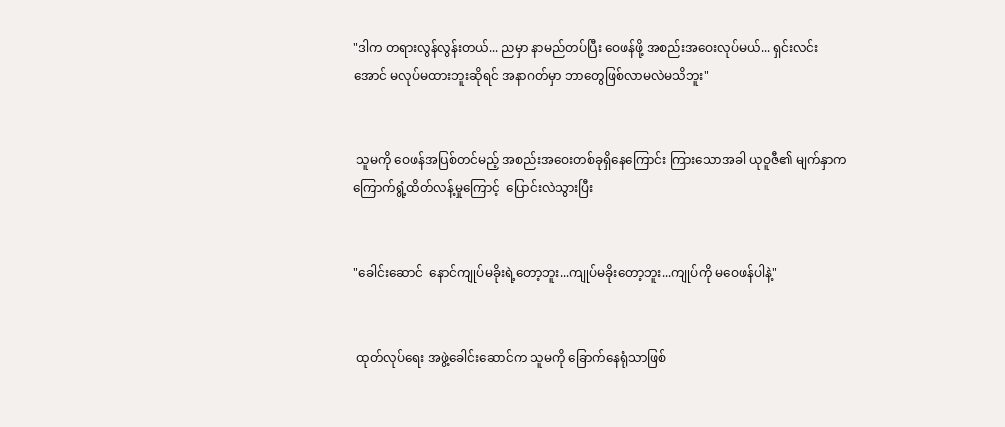"ဒါက တရားလွန်လွန်းတယ်... ညမှာ နာမည်တပ်ပြီး ဝေဖန်ဖို့ အစည်းအဝေးလုပ်မယ်... ရှင်းလင်းအောင် မလုပ်မထားဘူးဆိုရင် အနာဂတ်မှာ ဘာတွေဖြစ်လာမလဲမသိဘူး"


 သူမကို ဝေဖန်အပြစ်တင်မည့် အစည်းအဝေးတစ်ခုရှိနေကြောင်း ကြားသောအခါ ယုဝူဇီ၏ မျက်နှာက ကြောက်ရွံ့ထိတ်လန့်မှုကြောင့်  ပြောင်းလဲသွားပြီး


"ခေါင်းဆောင်  နောင်ကျုပ်မခိုးရဲ့တော့ဘူး...ကျုပ်မခိုးတော့ဘူး...ကျုပ်ကို မဝေဖန်ပါနဲ့"


 ထုတ်လုပ်ရေး အဖွဲ့ခေါင်းဆောင်က သူမကို ခြောက်နေရုံသာဖြစ်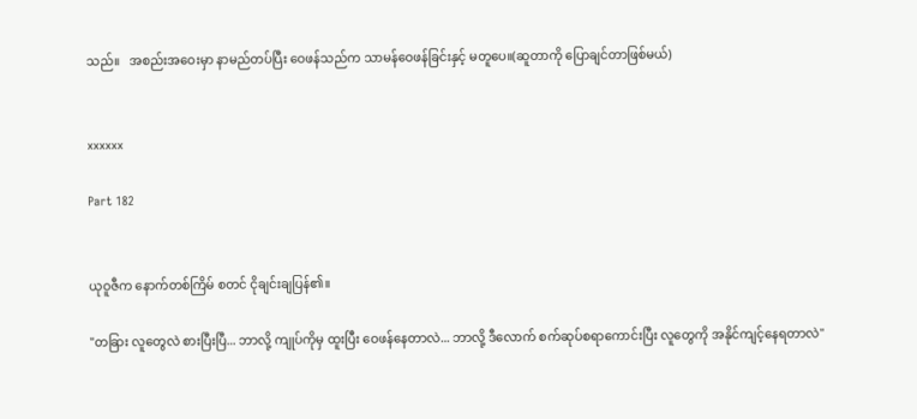သည်။   အစည်းအဝေးမှာ နာမည်တပ်ပြီး ဝေဖန်သည်က သာမန်ဝေဖန်ခြင်းနှင့် မတူပေ။(ဆူတာကို ပြောချင်တာဖြစ်မယ်)


xxxxxx

Part 182


ယုဝူဇီက နောက်တစ်ကြိမ် စတင် ငိုချင်းချပြန်၏။

"တခြား လူတွေလဲ စားပြီးပြီ... ဘာလို့ ကျုပ်ကိုမှ ထူးပြီး ဝေဖန်နေတာလဲ... ဘာလို့ ဒီလောက် စက်ဆုပ်စရာကောင်းပြီး လူတွေကို အနိုင်ကျင့်နေရတာလဲ"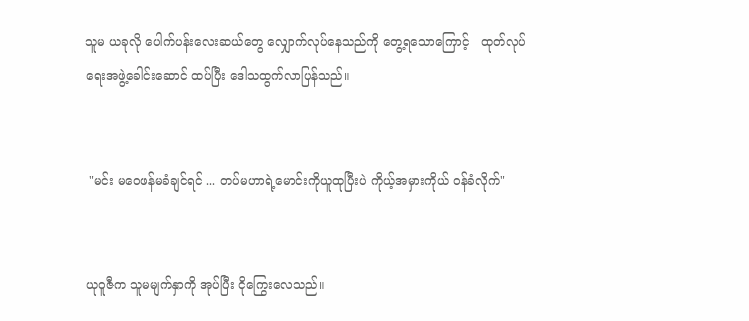သူမ ယခုလို ပေါက်ပန်းလေးဆယ်တွေ လျှောက်လုပ်နေသည်ကို တွေ့ရသောကြောင့်   ထုတ်လုပ်ရေးအဖွဲ့ခေါင်းဆောင် ထပ်ပြီး ဒေါသထွက်လာပြန်သည်။


 "မင်း မဝေဖန်မခံချင်ရင် ... တပ်မဟာရဲ့မောင်းကိုယူထုပြီးပဲ ကိုယ့်အမှားကိုယ် ဝန်ခံလိုက်"


ယုဝူဇီက သူမမျက်နှာကို အုပ်ပြီး ငိုကြွေးလေသည်။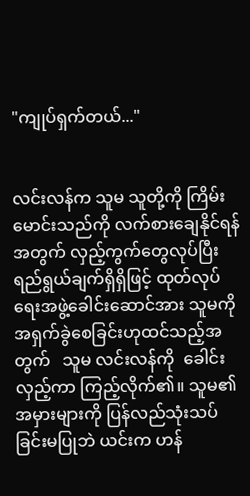"ကျုပ်ရှက်တယ်..."


လင်းလန်က သူမ သူတို့ကို ကြိမ်းမောင်းသည်ကို လက်စားချေနိုင်ရန်အတွက် လှည့်ကွက်တွေလုပ်ပြီး  ရည်ရွယ်ချက်ရှိရှိဖြင့် ထုတ်လုပ်ရေးအဖွဲ့ခေါင်းဆောင်အား သူမကို အရှက်ခွဲစေခြင်းဟုထင်သည့်အတွက်   သူမ လင်းလန်ကို  ခေါင်းလှည့်ကာ ကြည့်လိုက်၏။ သူမ၏ အမှားများကို ပြန်လည်သုံးသပ်ခြင်းမပြုဘဲ ယင်းက ဟန်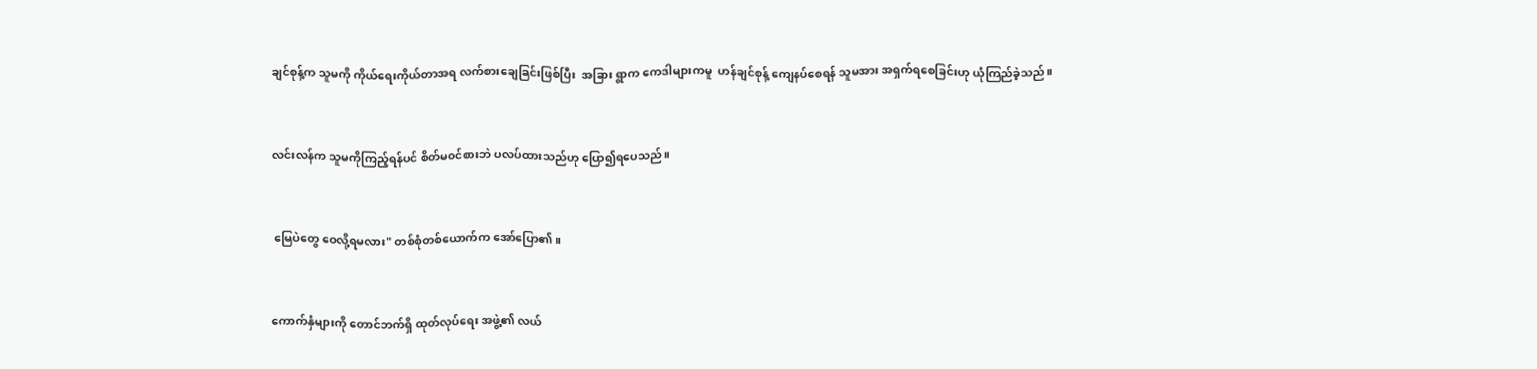ချင်စုန့်က သူမကို ကိုယ်ရေးကိုယ်တာအရ လက်စားချေခြင်းဖြစ်ပြီး  အခြား ရွာက ကေဒါများကမူ  ဟန်ချင်စုန့် ကျေနပ်စေရန် သူမအား အရှက်ရစေခြင်းဟု ယုံကြည်ခဲ့သည်။


လင်းလန်က သူမကိုကြည့်ရန်ပင် စိတ်မ၀င်စားဘဲ ပလပ်ထားသည်ဟု ပြော၍ရပေသည်။


 မြေပဲတွေ ဝေလို့ရမလား" တစ်စုံတစ်ယောက်က အော်ပြော၏။


ကောက်နှံများကို တောင်ဘက်ရှိ ထုတ်လုပ်ရေး အဖွဲ့၏ လယ်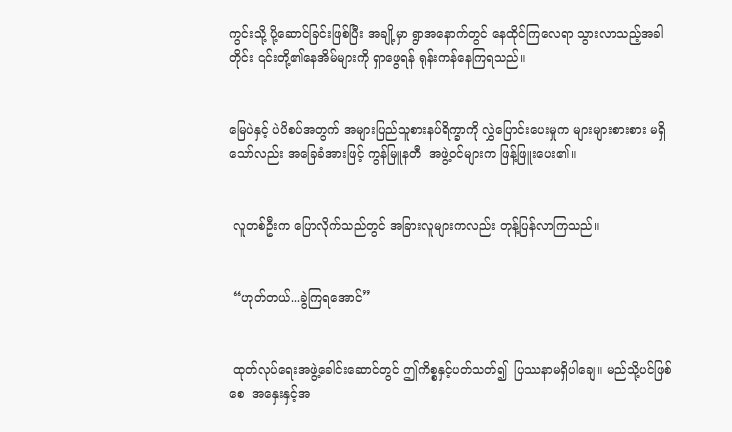ကွင်းသို့ ပို့ဆောင်ခြင်းဖြစ်ပြီး အချို့မှာ ရွာအနောက်တွင် နေထိုင်ကြလေရာ သွားလာသည့်အခါတိုင်း ၎င်းတို့၏နေအိမ်များကို ရှာဖွေရန် ရုန်းကန်နေကြရသည်။


မြေပဲနှင့် ပဲပိစပ်အတွက် အများပြည်သူစားနပ်ရိက္ခာကို လွှဲပြောင်းပေးမှုက များများစားစား မရှိသော်လည်း အခြေခံအားဖြင့် ကွန်မြူနတီ  အဖွဲ့ဝင်များက ဖြန့်ဖြူးပေး၏။


 လူတစ်ဦးက ပြောလိုက်သည်တွင် အခြားလူများကလည်း တုန့်ပြန်လာကြသည်။


 “ဟုတ်တယ်...ခွဲကြရအောင်”


 ထုတ်လုပ်ရေးအဖွဲ့ခေါင်းဆောင်တွင် ဤကိစ္စနှင့်ပတ်သတ်၍  ပြဿနာမရှိပါချေ။ မည်သို့ပင်ဖြစ်စေ  အနှေးနှင့်အ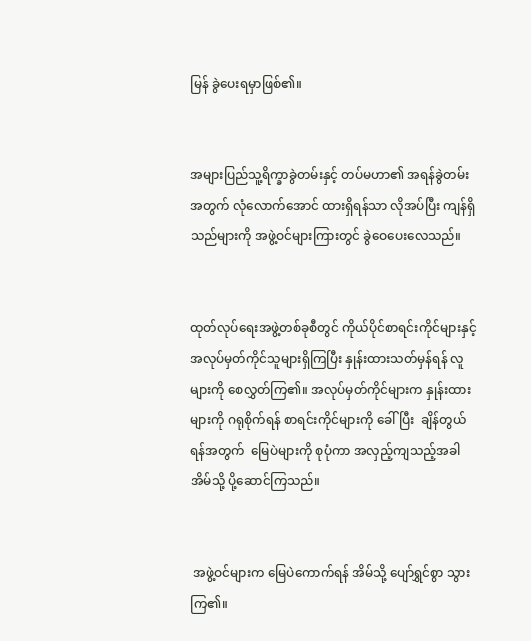မြန် ခွဲပေးရမှာဖြစ်၏။


အများပြည်သူ့ရိက္ခာခွဲတမ်းနှင့် တပ်မဟာ၏ အရန်ခွဲတမ်းအတွက် လုံလောက်အောင် ထားရှိရန်သာ လိုအပ်ပြီး ကျန်ရှိသည်များကို အဖွဲ့ဝင်များကြားတွင် ခွဲဝေပေးလေသည်။


ထုတ်လုပ်ရေးအဖွဲ့တစ်ခုစီတွင် ကိုယ်ပိုင်စာရင်းကိုင်များနှင့် အလုပ်မှတ်ကိုင်သူများရှိကြပြီး နှုန်းထားသတ်မှန်ရန် လူများကို စေလွှတ်ကြ၏။ အလုပ်မှတ်ကိုင်များက နှုန်းထားများကို ဂရုစိုက်ရန် စာရင်းကိုင်များကို ခေါ်ပြီး  ချိန်တွယ်ရန်အတွက်  မြေပဲများကို စုပုံကာ အလှည့်ကျသည့်အခါ အိမ်သို့ ပို့ဆောင်ကြသည်။


 အဖွဲ့ဝင်များက မြေပဲကောက်ရန် အိမ်သို့ ပျော်ရွှင်စွာ သွားကြ၏။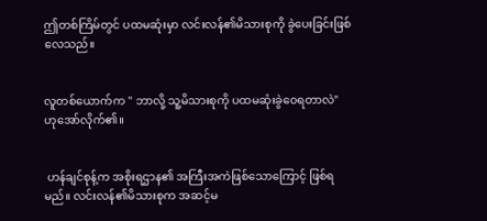ဤတစ်ကြိမ်တွင် ပထမဆုံးမှာ လင်းလန်၏မိသားစုကို ခွဲပေးခြင်းဖြစ်လေသည်။


လူတစ်ယောက်က " ဘာလို့ သူ့မိသားစုကို ပထမဆုံးခွဲဝေရတာလဲ" ဟုအော်လိုက်၏။


 ဟန်ချင်စုန့်က အစိုးရဌာန၏ အကြီးအကဲဖြစ်သောကြောင့် ဖြစ်ရမည်။ လင်းလန်၏မိသားစုက အဆင့်မ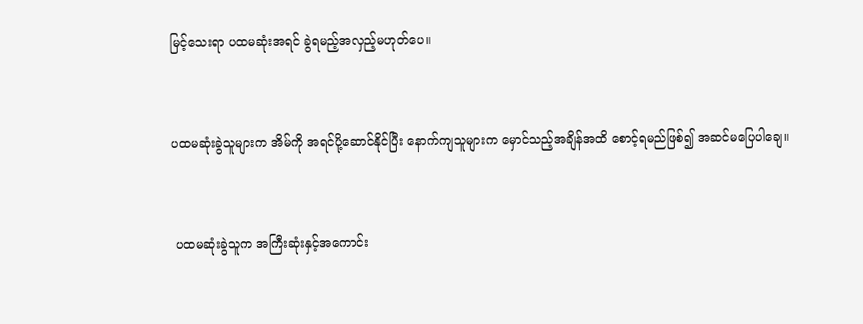မြင့်သေးရာ ပထမဆုံးအရင် ခွဲရမည့်အလှည့်မဟုတ်ပေ။


ပထမဆုံးခွဲသူများက အိမ်ကို အရင်ပို့ဆောင်နိုင်ပြီး နောက်ကျသူများက မှောင်သည့်အချိန်အထိ စောင့်ရမည်ဖြစ်၍ အဆင်မပြေပါချေ။


 ပထမဆုံးခွဲသူက အကြီးဆုံးနှင့်အကောင်း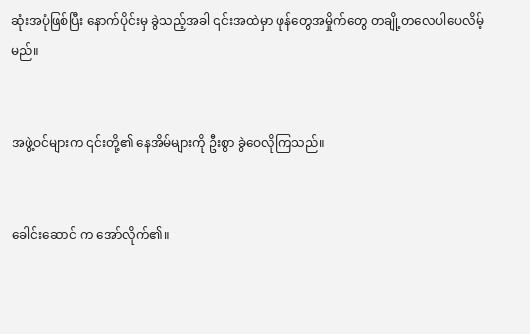ဆုံးအပုံဖြစ်ပြီး နောက်ပိုင်းမှ ခွဲသည့်အခါ ၎င်းအထဲမှာ ဖုန်တွေအမှိုက်တွေ တချို့တလေပါပေလိမ့်မည်။


အဖွဲ့ဝင်များက ၎င်းတို့၏ နေအိမ်များကို ဦးစွာ ခွဲဝေလိုကြသည်။


ခေါင်းဆောင် က အော်လိုက်၏။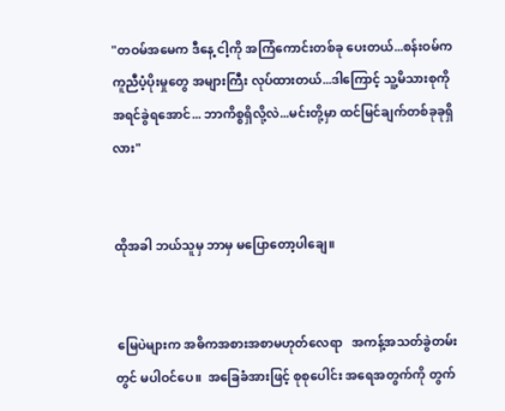"တဝမ်အမေက ဒီနေ့ ငါ့ကို အကြံကောင်းတစ်ခု ပေးတယ်...စန်းဝမ်က ကူညီပံ့ပိုးမှုတွေ အများကြီး လုပ်ထားတယ်...ဒါကြောင့် သူ့မိသားစုကို အရင်ခွဲရအောင်... ဘာကိစ္စရှိလို့လဲ...မင်းတို့မှာ ထင်မြင်ချက်တစ်ခုခုရှိလား"


ထိုအခါ ဘယ်သူမှ ဘာမှ မပြောတော့ပါချေ။


 မြေပဲများက အဓိကအစားအစာမဟုတ်လေရာ   အကန့်အသတ်ခွဲတမ်းတွင် မပါဝင်ပေ။  အခြေခံအားဖြင့် စုစုပေါင်း အရေအတွက်ကို တွက်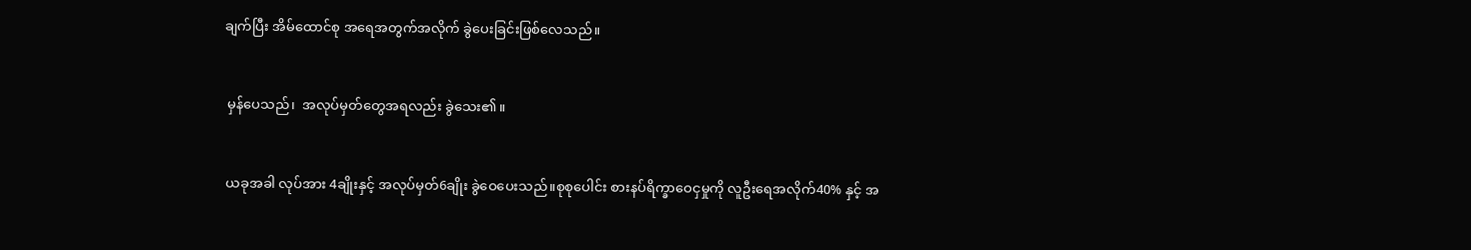ချက်ပြီး အိမ်ထောင်စု အရေအတွက်အလိုက် ခွဲပေးခြင်းဖြစ်လေသည်။


 မှန်ပေသည်၊  အလုပ်မှတ်တွေအရလည်း ခွဲသေး၏။


 ယခုအခါ လုပ်အား 4ချိုးနှင့် အလုပ်မှတ်6ချိုး ခွဲဝေပေးသည်။စုစုပေါင်း စားနပ်ရိက္ခာဝေငှမှုကို လူဦးရေအလိုက်40% နှင့် အ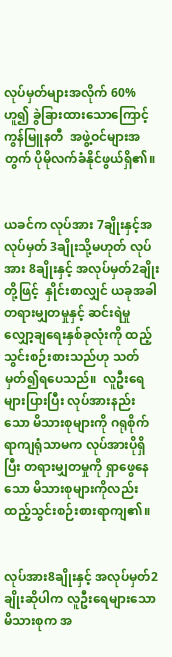လုပ်မှတ်များအလိုက် 60%ဟူ၍ ခွဲခြားထားသောကြောင့် ကွန်မြူနတီ  အဖွဲ့ဝင်များအတွက် ပိုမိုလက်ခံနိုင်ဖွယ်ရှိ၏။


ယခင်က လုပ်အား 7ချိုးနှင့်အလုပ်မှတ် 3ချိုးသို့မဟုတ် လုပ်အား 8ချိုးနှင့် အလုပ်မှတ်2ချိုးတို့ဖြင့်  နှိုင်းစာလျှင် ယခုအခါ တရားမျှတမှုနှင့် ဆင်းရဲမှု လျှော့ချရေးနှစ်ခုလုံးကို ထည့်သွင်းစဉ်းစားသည်ဟု သတ်မှတ်၍ရပေသည်။  လူဦးရေများပြားပြီး လုပ်အားနည်းသော မိသားစုများကို ဂရုစိုက်ရာကျရုံသာမက လုပ်အားပိုရှိပြီး တရားမျှတမှုကို ရှာဖွေနေသော မိသားစုများကိုလည်း ထည့်သွင်းစဉ်းစားရာကျ၏။


လုပ်အား8ချိုးနှင့် အလုပ်မှတ်2ချိုးဆိုပါက လူဦးရေများသော မိသားစုက အ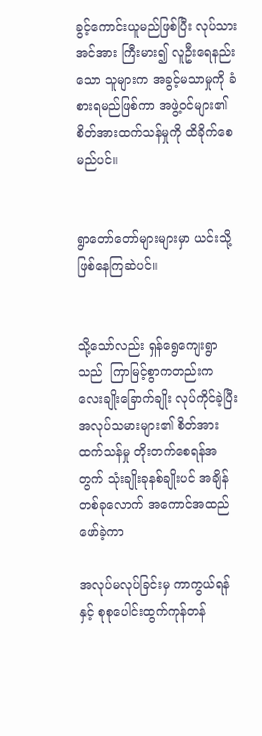ခွင့်ကောင်းယူမည်ဖြစ်ပြီး လုပ်သားအင်အား ကြီးမား၍ လူဦးရေနည်းသော သူများက အခွင့်မသာမှုကို ခံစားရမည်ဖြစ်ကာ အဖွဲ့ဝင်များ၏ စိတ်အားထက်သန်မှုကို ထိခိုက်စေမည်ပင်။


ရွာတော်တော်များများမှာ ယင်းသို့ ဖြစ်နေကြဆဲပင်။


သို့သော်လည်း ရှန်ရွေကျေးရွာသည်  ကြာမြင့်စွာကတည်းက လေးချိုးခြောက်ချိုး လုပ်ကိုင်ခဲ့ပြီး အလုပ်သမားများ၏ စိတ်အားထက်သန်မှု တိုးတက်စေရန်အတွက် သုံးချိုးခုနစ်ချိုးပင် အချိန်တစ်ခုလောက် အကောင်အထည်ဖော်ခဲ့ကာ

အလုပ်မလုပ်ခြင်းမှ ကာကွယ်ရန်နှင့် စုစုပေါင်းထွက်ကုန်တန်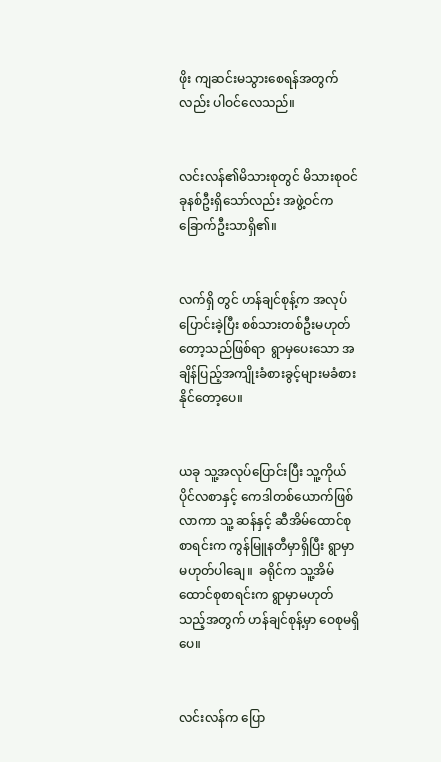ဖိုး ကျဆင်းမသွားစေရန်အတွက်လည်း ပါဝင်လေသည်။


လင်းလန်၏မိသားစုတွင် မိသားစုဝင်ခုနစ်ဦးရှိသော်လည်း အဖွဲ့ဝင်ကခြောက်ဦးသာရှိ၏။


လက်ရှိ တွင် ဟန်ချင်စုန့်က အလုပ်ပြောင်းခဲ့ပြီး စစ်သားတစ်ဦးမဟုတ်တော့သည်ဖြစ်ရာ  ရွာမှပေးသော အချိန်ပြည့်အကျိုးခံစားခွင့်များမခံစားနိုင်တော့ပေ။


ယခု သူ့အလုပ်ပြောင်းပြီး သူ့ကိုယ်ပိုင်လစာနှင့် ကေဒါတစ်ယောက်ဖြစ်လာကာ သူ့ ဆန်နှင့် ဆီအိမ်ထောင်စုစာရင်းက ကွန်မြူနတီမှာရှိပြီး ရွာမှာမဟုတ်ပါချေ။  ခရိုင်က သူ့အိမ်ထောင်စုစာရင်းက ရွာမှာမဟုတ်သည့်အတွက် ဟန်ချင်စုန့်မှာ ဝေစုမရှိပေ။


လင်းလန်က ပြော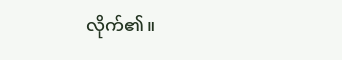လိုက်၏။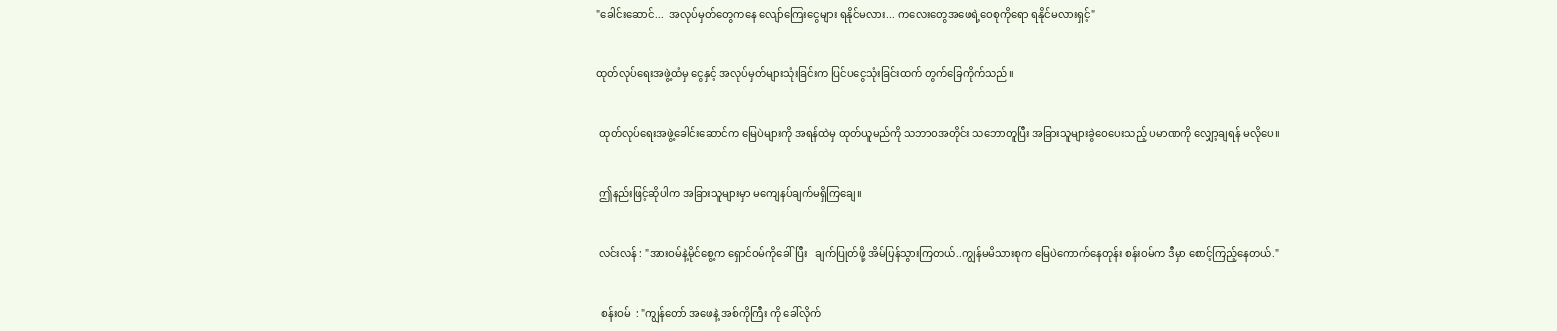"ခေါင်းဆောင်...  အလုပ်မှတ်တွေကနေ လျော်ကြေးငွေများ ရနိုင်မလား... ကလေးတွေအဖေရဲ့ဝေစုကိုရော ရနိုင်မလားရှင့်"


ထုတ်လုပ်ရေးအဖွဲ့ထံမှ ငွေနှင့် အလုပ်မှတ်များသုံးခြင်းက ပြင်ပငွေသုံးခြင်းထက် တွက်ခြေကိုက်သည်။


 ထုတ်လုပ်ရေးအဖွဲ့ခေါင်းဆောင်က မြေပဲများကို အရန်ထဲမှ ထုတ်ယူမည်ကို သဘာဝအတိုင်း သဘောတူပြီး အခြားသူများခွဲဝေပေးသည့် ပမာဏကို လျှော့ချရန် မလိုပေ။


 ဤနည်းဖြင့်ဆိုပါက အခြားသူများမှာ မကျေနပ်ချက်မရှိကြချေ။


 လင်းလန် : "အားဝမ်နဲ့မိုင်စွေ့က ရှောင်ဝမ်ကိုခေါ်ပြီး   ချက်ပြုတ်ဖို့ အိမ်ပြန်သွားကြတယ်..ကျွန်မမိသားစုက မြေပဲကောက်နေတုန်း စန်းဝမ်က ဒီမှာ စောင့်ကြည့်နေတယ်."


  စန်းဝမ်  : "ကျွန်တော် အဖေနဲ့ အစ်ကိုကြီး ကို ခေါ်လိုက်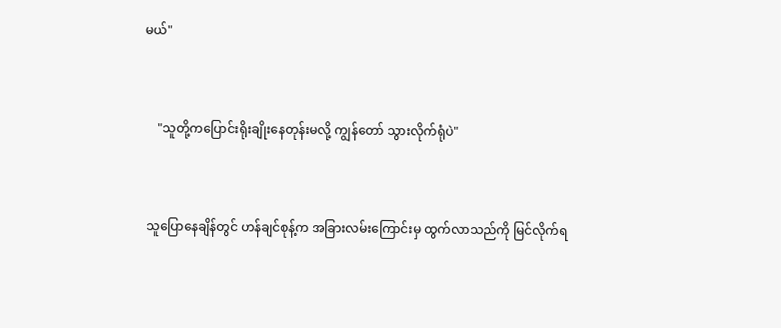မယ်"


    "သူတို့ကပြောင်းရိုးချိုးနေတုန်းမလို့ ကျွန်တော် သွားလိုက်ရုံပဲ"


 သူပြောနေချိန်တွင် ဟန်ချင်စုန့်က အခြားလမ်းကြောင်းမှ ထွက်လာသည်ကို မြင်လိုက်ရ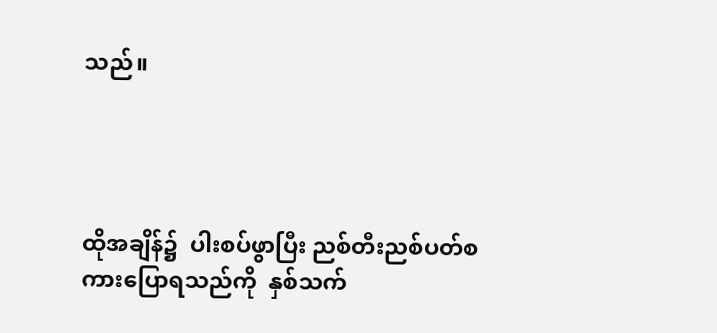သည်။




ထိုအချိန်၌  ပါးစပ်ဖွာပြီး ညစ်တီးညစ်ပတ်စကားပြောရသည်ကို  နှစ်သက်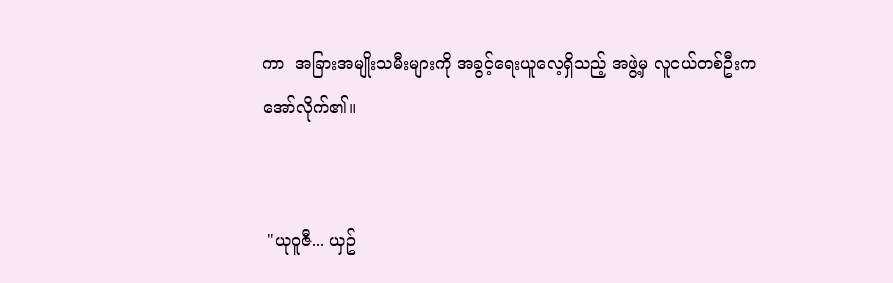ကာ  အခြားအမျိုးသမီးများကို အခွင့်ရေးယူလေ့ရှိသည့် အဖွဲ့မှ လူငယ်တစ်ဦးက အော်လိုက်၏။


 "ယုဝူဇီ... ယှဥ်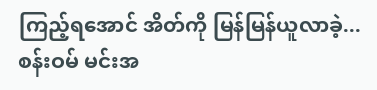ကြည့်ရအောင် အိတ်ကို မြန်မြန်ယူလာခဲ့... စန်းဝမ် မင်းအ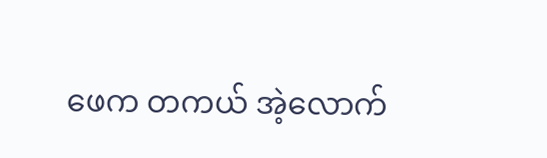ဖေက တကယ် အဲ့လောက်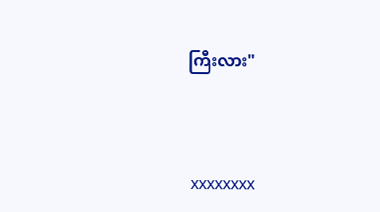ကြီးလား"



 xxxxxxxx